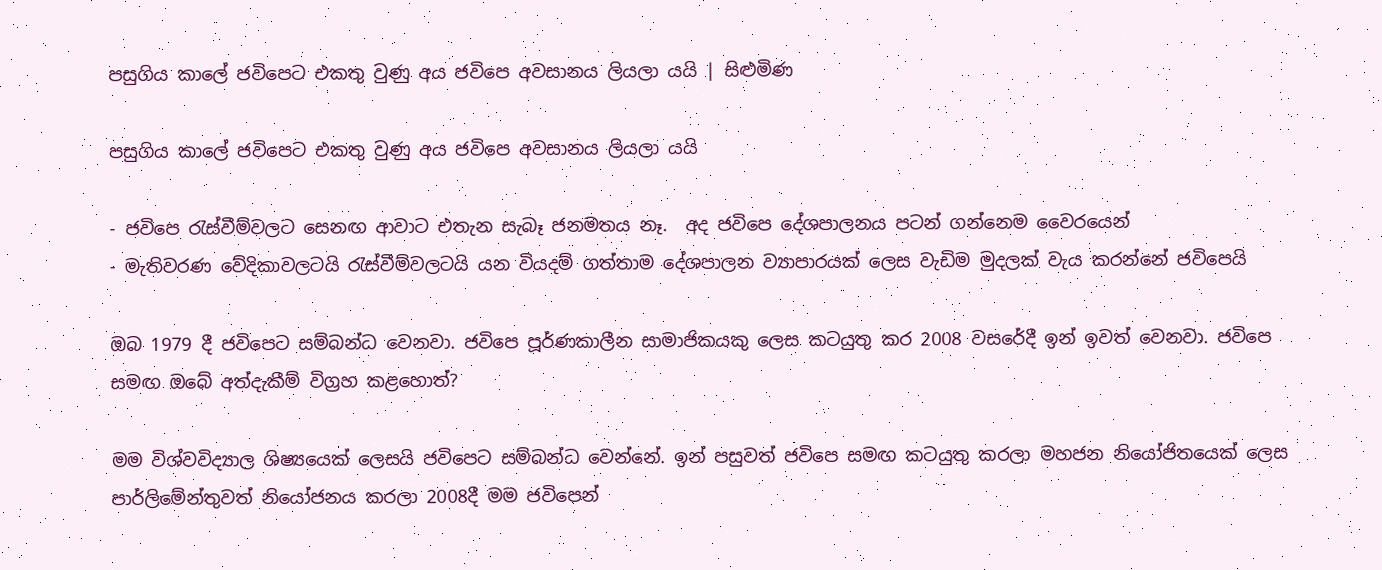පසුගිය කාලේ ජවිපෙට එකතු වුණු අය ජවිපෙ අවසානය ලියලා යයි | සිළුමිණ

පසුගිය කාලේ ජවිපෙට එකතු වුණු අය ජවිපෙ අවසානය ලියලා යයි

- ජවිපෙ රැස්වීම්වලට සෙනඟ ආවාට එතැන සැබෑ ජනමතය නෑ.  අද ජවිපෙ දේශපාලනය පටන් ගන්නෙම වෛරයෙන්
- මැතිවරණ වේදිකාවලටයි රැස්වීම්වලටයි යන වියදම් ගත්තාම දේශපාලන ව්‍යාපාරයක් ලෙස වැඩිම මුදලක් වැය කරන්නේ ජවිපෙයි

ඔබ 1979 දී ජවිපෙට සම්බන්ධ වෙනවා. ජවිපෙ පූර්ණකාලීන සාමාජිකයකු ලෙස කටයුතු කර 2008 වසරේදී ඉන් ඉවත් වෙනවා. ජවිපෙ සමඟ ඔබේ අත්දැකීම් විග්‍රහ කළහොත්?

මම විශ්වවිද්‍යාල ශිෂ්‍යයෙක් ලෙසයි ජවිපෙට සම්බන්ධ වෙන්නේ. ඉන් පසුවත් ජවිපෙ සමඟ කටයුතු කරලා මහජන නියෝජිතයෙක් ලෙස පාර්ලිමේන්තුවත් නියෝජනය කරලා 2008දී මම ජවිපෙන්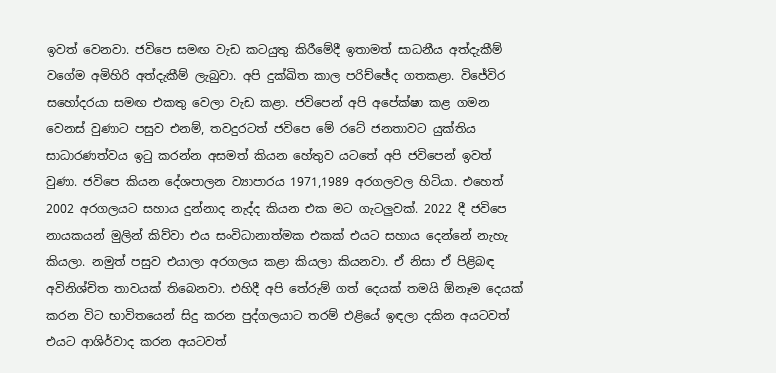ඉවත් වෙනවා. ජවිපෙ සමඟ වැඩ කටයුතු කිරීමේදී ඉතාමත් සාධනීය අත්දැකීම් වගේම අමිහිරි අත්දැකීම් ලැබුවා. අපි දුක්ඛිත කාල පරිච්ඡේද ගතකළා. විජේවිර සහෝදරයා සමඟ එකතු වෙලා වැඩ කළා. ජවිපෙන් අපි අපේක්ෂා කළ ගමන වෙනස් වුණාට පසුව එනම්, තවදුරටත් ජවිපෙ මේ රටේ ජනතාවට යුක්තිය සාධාරණත්වය ඉටු කරන්න අසමත් කියන හේතුව යටතේ අපි ජවිපෙන් ඉවත් වුණා. ජවිපෙ කියන දේශපාලන ව්‍යාපාරය 1971,1989 අරගලවල හිටියා. එහෙත් 2002 අරගලයට සහාය දුන්නාද නැද්ද කියන එක මට ගැටලුවක්. 2022 දී ජවිපෙ නායකයන් මුලින් කිව්වා එය සංවිධානාත්මක එකක් එයට සහාය දෙන්නේ නැහැ කියලා. නමුත් පසුව එයාලා අරගලය කළා කියලා කියනවා. ඒ නිසා ඒ පිළිබඳ අවිනිශ්චිත තාවයක් තිබෙනවා. එහිදී අපි තේරුම් ගත් දෙයක් තමයි ඕනෑම දෙයක් කරන විට භාවිතයෙන් සිදු කරන පුද්ගලයාට තරම් එළියේ ඉඳලා දකින අයටවත් එයට ආශිර්වාද කරන අයටවත්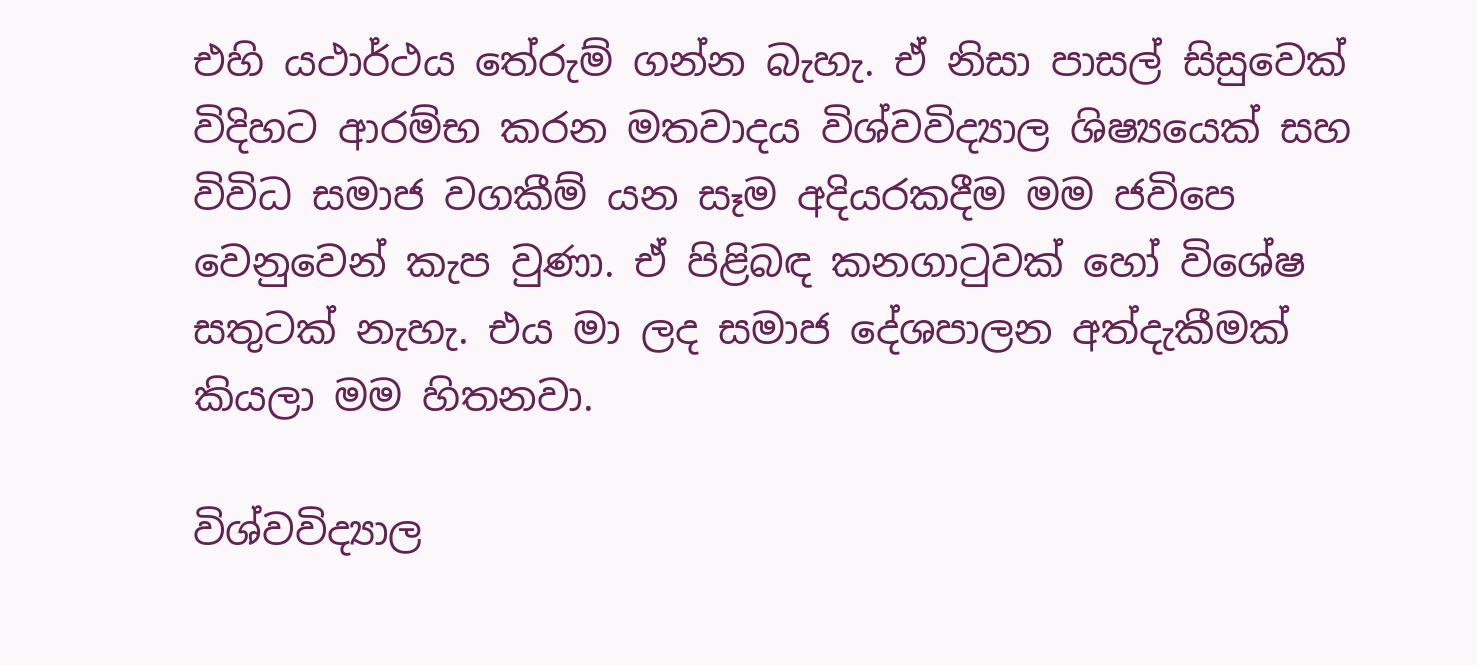එහි යථාර්ථය තේරුම් ගන්න බැහැ. ඒ නිසා පාසල් සිසුවෙක් විදිහට ආරම්භ කරන මතවාදය විශ්වවිද්‍යාල ශිෂ්‍යයෙක් සහ විවිධ සමාජ වගකීම් යන සෑම අදියරකදීම මම ජවිපෙ වෙනුවෙන් කැප වුණා. ඒ පිළිබඳ කනගාටුවක් හෝ විශේෂ සතුටක් නැහැ. එය මා ලද සමාජ දේශපාලන අත්දැකීමක් කියලා මම හිතනවා.

විශ්වවිද්‍යාල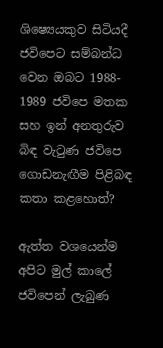ශිෂ්‍ය‍ෙයකුව සිටියදී ජවිපෙට සම්බන්ධ වෙන ඔබට 1988- 1989 ජවිපෙ මතක සහ ඉන් අනතුරුව බිඳ වැටුණ ජවිපෙ ගොඩනැඟීම පිළිබඳ කතා කළහොත්?

ඇත්ත වශයෙන්ම අපිට මුල් කාලේ ජවිපෙන් ලැබුණ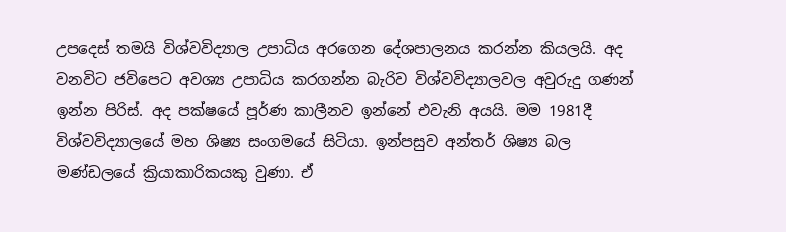උපදෙස් තමයි විශ්වවිද්‍යාල උපාධිය අරගෙන දේශපාලනය කරන්න කියලයි. අද වනවිට ජවිපෙට අවශ්‍ය උපාධිය කරගන්න බැරිව විශ්වවිද්‍යාලවල අවුරුදු ගණන් ඉන්න පිරිස්. අද පක්ෂයේ පූර්ණ කාලීනව ඉන්නේ එවැනි අයයි. මම 1981දී විශ්වවිද්‍යාලයේ මහ ශිෂ්‍ය සංගමයේ සිටියා. ඉන්පසුව අන්තර් ශිෂ්‍ය බල මණ්ඩලයේ ක්‍රියාකාරිකයකු වුණා. ඒ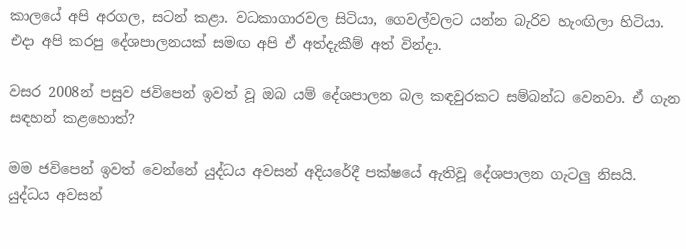කාලයේ අපි අරගල, සටන් කළා. වධකාගාරවල සිටියා, ගෙවල්වලට යන්න බැරිව හැංඟිලා හිටියා. එදා අපි කරපු දේශපාලනයක් සමඟ අපි ඒ අත්දැකීම් අත් වින්දා.

වසර 2008න් පසුව ජවිපෙන් ඉවත් වූ ඔබ යම් දේශපාලන බල කඳවුරකට සම්බන්ධ වෙනවා. ඒ ගැන සඳහන් කළහොත්?

මම ජවිපෙන් ඉවත් වෙන්නේ යුද්ධය අවසන් අදියරේදී පක්ෂයේ ඇතිවූ දේශපාලන ගැටලු නිසයි. යුද්ධය අවසන්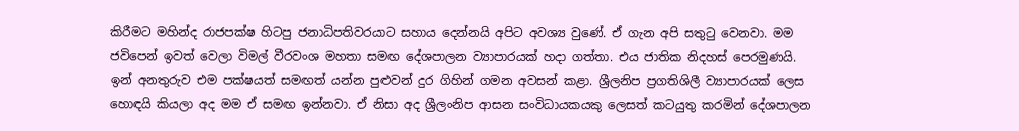කිරීමට මහින්ද රාජපක්ෂ හිටපු ජනාධිපතිවරයාට සහාය දෙන්නයි අපිට අවශ්‍ය වුණේ. ඒ ගැන අපි සතුටු වෙනවා. මම ජවිපෙන් ඉවත් වෙලා විමල් වීරවංශ මහතා සමඟ දේශපාලන ව්‍යාපාරයක් හදා ගත්තා. එය ජාතික නිදහස් පෙරමුණයි. ඉන් අනතුරුව එම පක්ෂයත් සමඟත් යන්න පුළුවන් දුර ගිහින් ගමන අවසන් කළා. ශ්‍රීලනිප ප්‍රගතිශිලී ව්‍යාපාරයක් ලෙස හොඳයි කියලා අද මම ඒ සමඟ ඉන්නවා. ඒ නිසා අද ශ්‍රීලංනිප ආසන සංවිධායකයකු ලෙසත් කටයුතු කරමින් දේශපාලන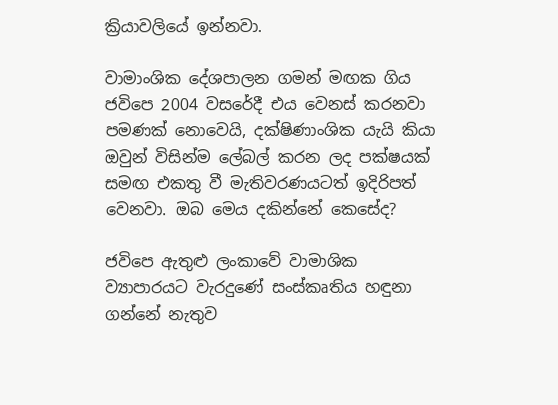ක්‍රියාවලියේ ඉන්නවා.

වාමාංශික දේශපාලන ගමන් මඟක ගිය ජවිපෙ 2004 වසරේදී එය වෙනස් කරනවා පමණක් නොවෙයි, දක්ෂිණාංශික යැයි කියා ඔවුන් විසින්ම ලේබල් කරන ලද පක්ෂයක් සමඟ එකතු වී මැතිවරණයටත් ඉදිරිපත් වෙනවා. ඔබ මෙය දකින්නේ කෙසේද?

ජවිපෙ ඇතුළු ලංකාවේ වාමාශික ව්‍යාපාරයට වැරදුණේ සංස්කෘතිය හඳුනා ගන්නේ නැතුව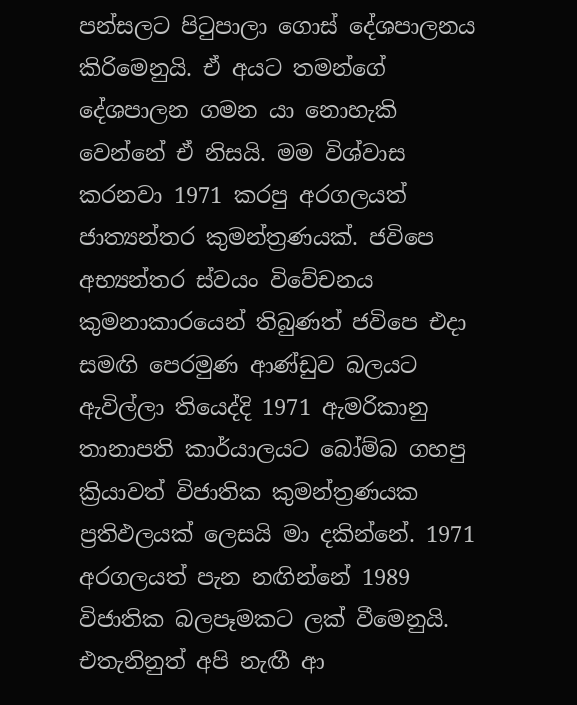පන්සලට පිටුපාලා ගොස් දේශපාලනය කිරිමෙනුයි. ඒ අයට තමන්ගේ දේශපාලන ගමන යා නොහැකි වෙන්නේ ඒ නිසයි. මම විශ්වාස කරනවා 1971 කරපු අරගලයත් ජාත්‍යන්තර කුමන්ත්‍රණයක්. ජවිපෙ අභ්‍යන්තර ස්වයං විවේචනය කුමනාකාරයෙන් තිබුණත් ජවිපෙ එදා සමඟි පෙරමුණ ආණ්ඩුව බලයට ඇවිල්ලා තියෙද්දි 1971 ඇමරිකානු තානාපති කාර්යාලයට බෝම්බ ගහපු ක්‍රියාවත් විජාතික කුමන්ත්‍රණයක ප්‍රතිඵලයක් ලෙසයි මා දකින්නේ. 1971 අරගලයත් පැන නඟින්නේ 1989 විජාතික බලපෑමකට ලක් වීමෙනුයි. එතැනිනුත් අපි නැඟී ආ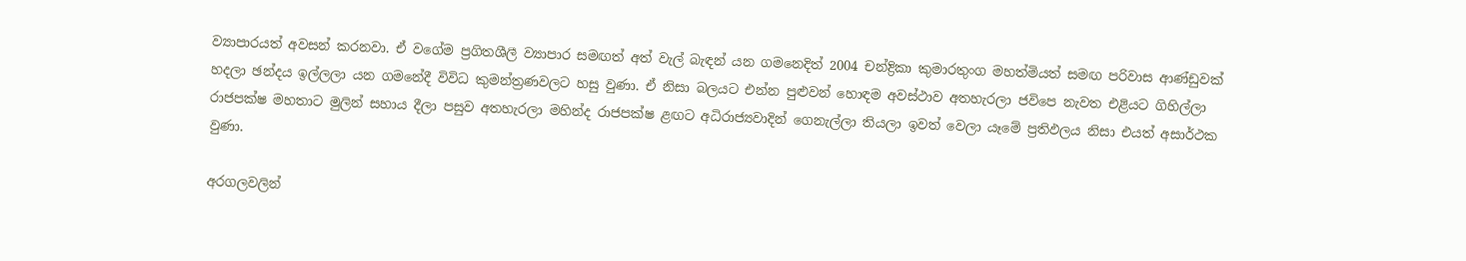ව්‍යාපාරයත් අවසන් කරනවා. ඒ වගේම ප්‍රගිතශීලී ව්‍යාපාර සමඟත් අත් වැල් බැඳන් යන ගමනෙදිත් 2004 චන්ද්‍රිකා කුමාරතුංග මහත්මියත් සමඟ පරිවාස ආණ්ඩුවක් හදලා ඡන්දය ඉල්ලලා යන ගමනේදී විවිධ කුමන්ත්‍රණවලට හසු වුණා. ඒ නිසා බලයට එන්න පුළුවන් හොඳම අවස්ථාව අතහැරලා ජවිපෙ නැවත එළියට ගිහිල්ලා රාජපක්ෂ මහතාට මුලින් සහාය දීලා පසුව අතහැරලා මහින්ද රාජපක්ෂ ළඟට අධිරාජ්‍යවාදින් ගෙනැල්ලා තියලා ඉවත් වෙලා යෑමේ ප්‍රතිඵලය නිසා එයත් අසාර්ථක වුණා.

අරගලවලින්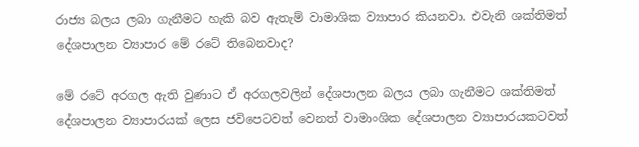රාජ්‍ය බලය ලබා ගැනීමට හැකි බව ඇතැම් වාමාශික ව්‍යාපාර කියනවා. එවැනි ශක්තිමත් දේශපාලන ව්‍යාපාර මේ රටේ තිබෙනවාද?

මේ රටේ අරගල ඇති වුණාට ඒ අරගලවලින් දේශපාලන බලය ලබා ගැනීමට ශක්තිමත් දේශපාලන ව්‍යාපාරයක් ලෙස ජවිපෙටවත් වෙනත් වාමාංශික දේශපාලන ව්‍යාපාරයකටවත්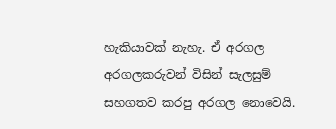හැකියාවක් නැහැ. ඒ අරගල අරගලකරුවන් විසින් සැලසුම් සහගතව කරපු අරගල නොවෙයි.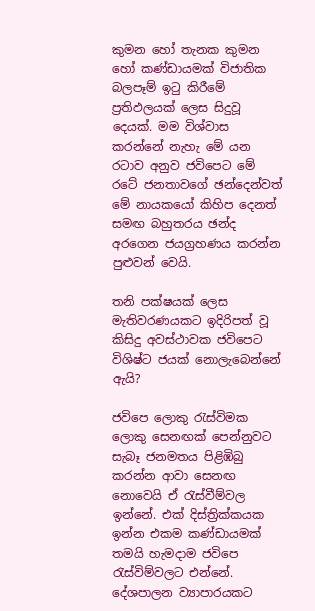කුමන හෝ තැනක කුමන හෝ කණ්ඩායමක් විජාතික බලපෑම් ඉටු කිරීමේ ප්‍රතිඵලයක් ලෙස සිදුවූ දෙයක්. මම විශ්වාස කරන්නේ නැහැ මේ යන රටාව අනුව ජවිපෙට මේ රටේ ජනතාවගේ ඡන්දෙන්වත් මේ නායකයෝ කිහිප දෙනත් සමඟ බහුතරය ඡන්ද අරගෙන ජයග්‍රහණය කරන්න පුළුවන් වෙයි.

තනි පක්ෂයක් ලෙස මැතිවරණයකට ඉදිරිපත් වූ කිසිදු අවස්ථාවක ජවිපෙට විශිෂ්ට ජයක් නොලැබෙන්නේ ඇයි?

ජවිපෙ ලොකු රැස්විමක ලොකු සෙනඟක් පෙන්නුවට සැබෑ ජනමතය පිළිඹිබු කරන්න ආවා සෙනඟ නොවෙයි ඒ රැස්වීම්වල ඉන්නේ. එක් දිස්ත්‍රික්කයක ඉන්න එකම කණ්ඩායමක් තමයි හැමදාම ජවිපෙ රැස්විම්වලට එන්නේ. දේශපාලන ව්‍යාපාරයකට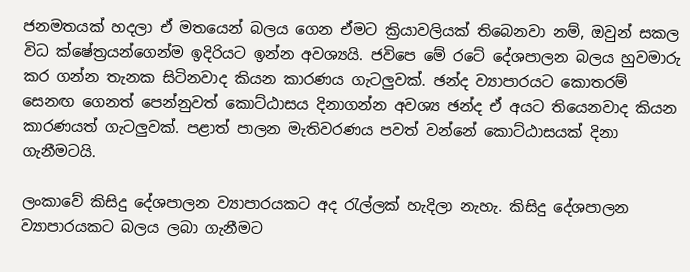ජනමතයක් හදලා ඒ මතයෙන් බලය ගෙන ඒමට ක්‍රියාවලියක් තිබෙනවා නම්, ඔවුන් සකල විධ ක්ෂේත්‍රයන්ගෙන්ම ඉදිරියට ඉන්න අවශ්‍යයි. ජවිපෙ මේ රටේ දේශපාලන බලය හුවමාරු කර ගන්න තැනක සිටිනවාද කියන කාරණය ගැටලුවක්. ඡන්ද ව්‍යාපාරයට කොතරම් සෙනඟ ගෙනත් පෙන්නුවත් කොට්ඨාසය දිනාගන්න අවශ්‍ය ඡන්ද ඒ අයට තියෙනවාද කියන කාරණයත් ගැටලුවක්. පළාත් පාලන මැතිවරණය පවත් වන්නේ කොට්ඨාසයක් දිනා ගැනීමටයි.

ලංකාවේ කිසිදු දේශපාලන ව්‍යාපාරයකට අද රැල්ලක් හැදිලා නැහැ. කිසිදු දේශපාලන ව්‍යාපාරයකට බලය ලබා ගැනීමට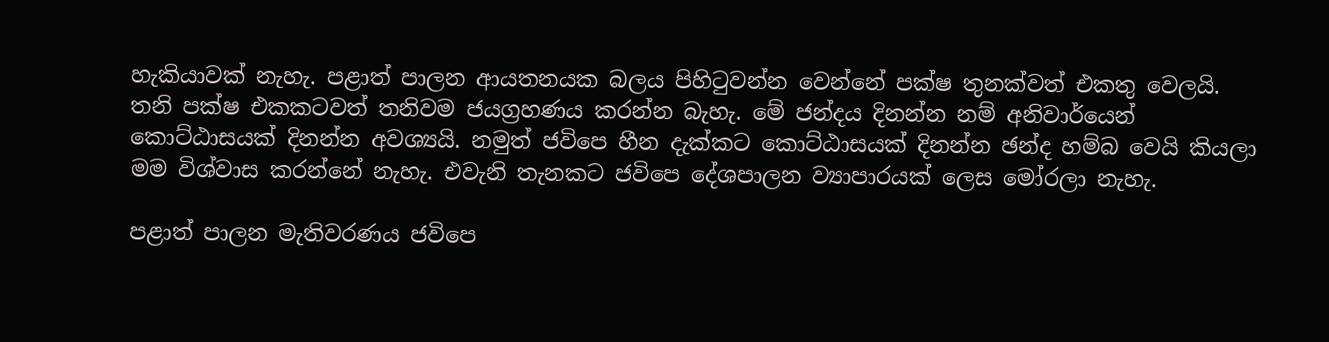හැකියාවක් නැහැ. පළාත් පාලන ආයතනයක බලය පිහිටුවන්න වෙන්නේ පක්ෂ තුනක්වත් එකතු වෙලයි. තනි පක්ෂ එකකටවත් තනිවම ජයග්‍රහණය කරන්න බැහැ. මේ ජන්දය දිනන්න නම් අනිවාර්යෙන් කොට්ඨාසයක් දිනන්න අවශ්‍යයි. නමුත් ජවිපෙ හීන දැක්කට කොට්ඨාසයක් දිනන්න ඡන්ද හම්බ වෙයි කියලා මම විශ්වාස කරන්නේ නැහැ. එවැනි තැනකට ජවිපෙ දේශපාලන ව්‍යාපාරයක් ලෙස මෝරලා නැහැ.

පළාත් පාලන මැතිවරණය ජවිපෙ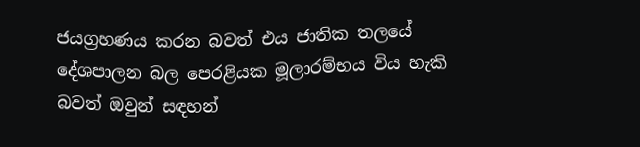ජයග්‍රහණය කරන බවත් එය ජාතික තලයේ දේශපාලන බල පෙරළියක මූලාරම්භය විය හැකි බවත් ඔවුන් සඳහන්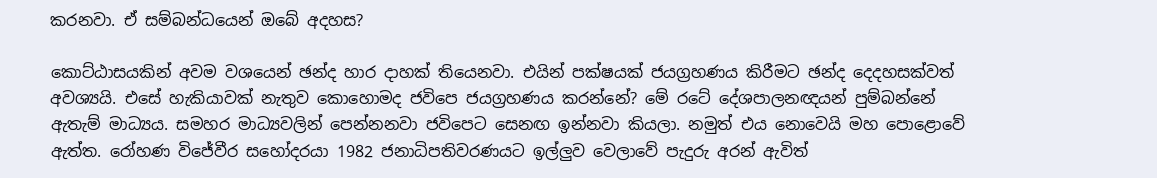කරනවා. ඒ සම්බන්ධයෙන් ඔබේ අදහස?

කොට්ඨාසයකින් අවම වශයෙන් ඡන්ද හාර දාහක් තියෙනවා. එයින් පක්ෂයක් ජයග්‍රහණය කිරීමට ඡන්ද දෙදහසක්වත් අවශ්‍යයි. එසේ හැකියාවක් නැතුව කොහොමද ජවිපෙ ජයග්‍රහණය කරන්නේ? මේ රටේ දේශපාලනඥයන් පුම්බන්නේ ඇතැම් මාධ්‍යය. සමහර මාධ්‍යවලින් පෙන්නනවා ජවිපෙට සෙනඟ ඉන්නවා කියලා. නමුත් එය නොවෙයි මහ පොළොවේ ඇත්ත. රෝහණ විජේවීර සහෝදරයා 1982 ජනාධිපතිවරණයට ඉල්ලුව වෙලාවේ පැදුරු අරන් ඇවිත්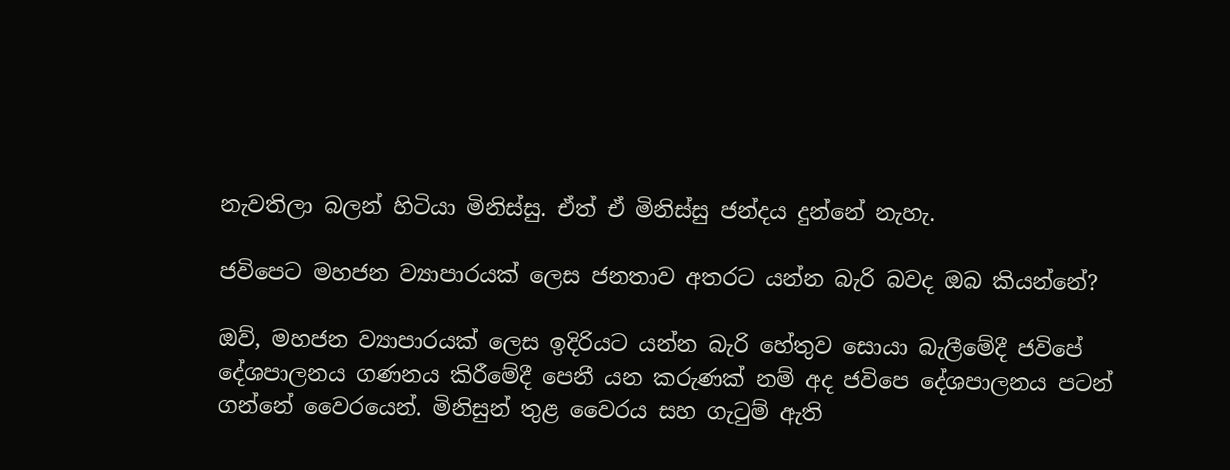නැවතිලා බලන් හිටියා මිනිස්සු. ඒත් ඒ මිනිස්සු ජන්දය දුන්නේ නැහැ.

ජවිපෙට මහජන ව්‍යාපාරයක් ලෙස ජනතාව අතරට යන්න බැරි බවද ඔබ කියන්නේ?

ඔව්, මහජන ව්‍යාපාරයක් ලෙස ඉදිරියට යන්න බැරි හේතුව සොයා බැලීමේදී ජවිපේ දේශපාලනය ගණනය කිරීමේදී පෙනී යන කරුණක් නම් අද ජවිපෙ දේශපාලනය පටන් ගන්නේ වෛරයෙන්. මිනිසුන් තුළ වෛරය සහ ගැටුම් ඇති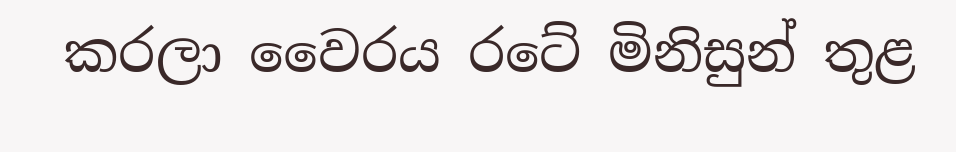කරලා වෛරය රටේ මිනිසුන් තුළ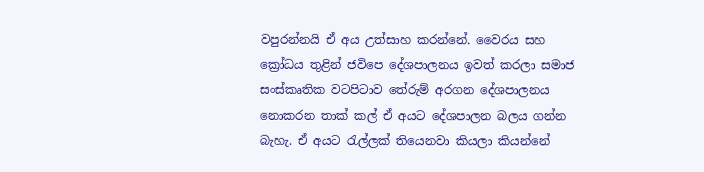වපුරන්නයි ඒ අය උත්සාහ කරන්නේ. වෛරය සහ ක්‍රෝධය තුළින් ජවිපෙ දේශපාලනය ඉවත් කරලා සමාජ සංස්කෘතික වටපිටාව තේරුම් අරගන දේශපාලනය නොකරන තාක් කල් ඒ අයට දේශපාලන බලය ගන්න බැහැ. ඒ අයට රැල්ලක් තියෙනවා කියලා කියන්නේ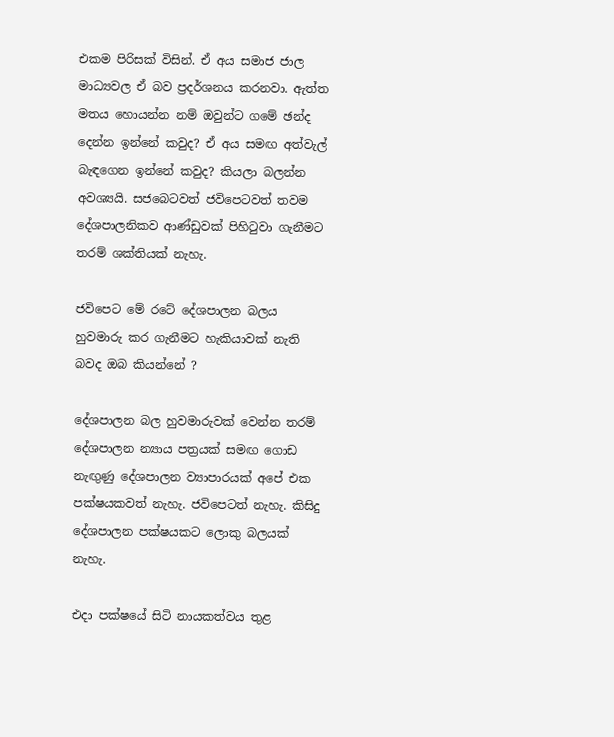එකම පිරිසක් විසින්. ඒ අය සමාජ ජාල මාධ්‍යවල ඒ බව ප්‍රදර්ශනය කරනවා. ඇත්ත මතය හොයන්න නම් ඔවුන්ට ගමේ ඡන්ද දෙන්න ඉන්නේ කවුද? ඒ අය සමඟ අත්වැල් බැඳගෙන ඉන්නේ කවුද? කියලා බලන්න අවශ්‍යයි. සජබෙටවත් ජවිපෙටවත් තවම දේශපාලනිකව ආණ්ඩුවක් පිහිටුවා ගැනීමට තරම් ශක්තියක් නැහැ.

ජවිපෙට මේ රටේ දේශපාලන බලය හුවමාරු කර ගැනීමට හැකියාවක් නැති බවද ඔබ කියන්නේ ?

දේශපාලන බල හුවමාරුවක් වෙන්න තරම් දේශපාලන න්‍යාය පත්‍රයක් සමඟ ගොඩ නැඟුණු දේශපාලන ව්‍යාපාරයක් අපේ එක පක්ෂයකවත් නැහැ. ජවිපෙටත් නැහැ. කිසිදු දේශපාලන පක්ෂයකට ලොකු බලයක් නැහැ.

එදා පක්ෂයේ සිටි නායකත්වය තුළ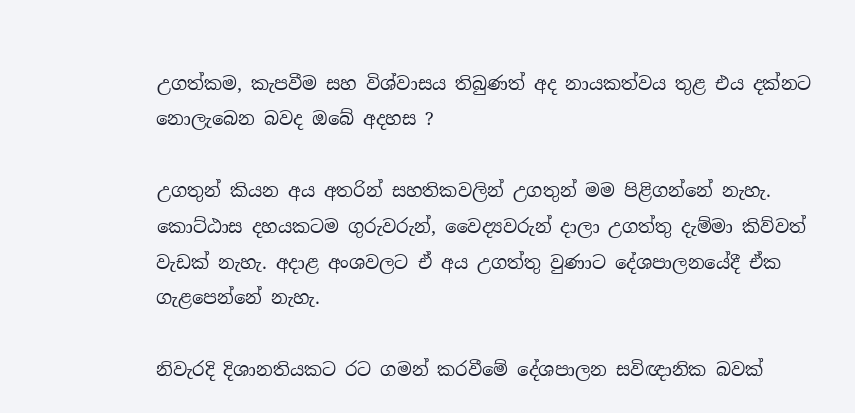උගත්කම, කැපවීම සහ විශ්වාසය තිබුණත් අද නායකත්වය තුළ එය දක්නට නොලැබෙන බවද ඔබේ අදහස ?

උගතුන් කියන අය අතරින් සහතිකවලින් උගතුන් මම පිළිගන්නේ නැහැ. කොට්ඨාස දහයකටම ගුරුවරුන්, වෛද්‍යවරුන් දාලා උගත්තු දැම්මා කිව්වත් වැඩක් නැහැ. අදාළ අංශවලට ඒ අය උගත්තු වුණාට දේශපාලනයේදී ඒක ගැළපෙන්නේ නැහැ.

නිවැරදි දිශානතියකට රට ගමන් කරවීමේ දේශපාලන සවිඥානික බවක්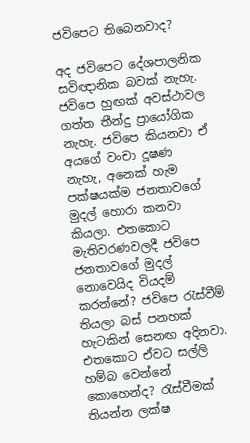ජවිපෙට තිබෙනවාද?

අද ජවිපෙට දේශපාලනික සවිඥානික බවක් නැහැ. ජවිපෙ හුඟක් අවස්ථාවල ගත්ත තීන්දු ප්‍රායෝගික නැහැ. ජවිපෙ කියනවා ඒ අයගේ වංචා දූෂණ නැහැ, අනෙක් හැම පක්ෂයක්ම ජනතාවගේ මුදල් හොරා කනවා කියලා. එතකොට මැතිවරණවලදී ජවිපෙ ජනතාවගේ මුදල් නොවෙයිද වියදම් කරන්නේ? ජවිපෙ රැස්වීම් තියලා බස් පනහක් හැටකින් සෙනඟ අදිනවා. එතකොට ඒවට සල්ලි හම්බ වෙන්නේ කොහෙන්ද? රැස්වීමක් තියන්න ලක්ෂ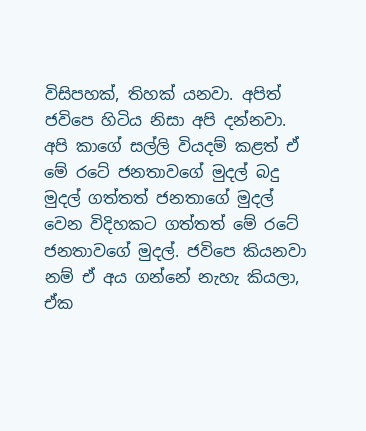විසිපහක්, තිහක් යනවා. අපිත් ජවිපෙ හිටිය නිසා අපි දන්නවා. අපි කාගේ සල්ලි වියදම් කළත් ඒ මේ රටේ ජනතාවගේ මුදල් බදු මුදල් ගත්තත් ජනතාගේ මුදල් වෙන විදිහකට ගත්තත් මේ රටේ ජනතාවගේ මුදල්. ජවිපෙ කියනවා නම් ඒ අය ගන්නේ නැහැ කියලා, ඒක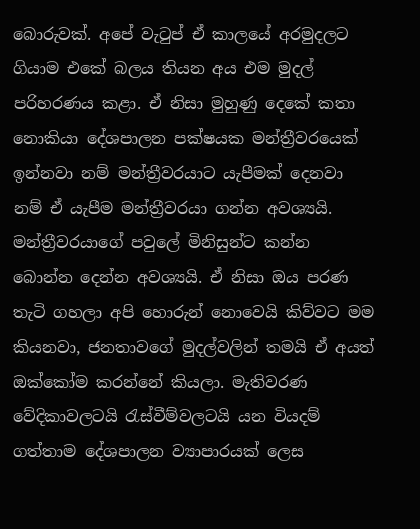බොරුවක්. අපේ වැටුප් ඒ කාලයේ අරමුදලට ගියාම එකේ බලය තියන අය එම මුදල් පරිහරණය කළා. ඒ නිසා මුහුණු දෙකේ කතා නොකියා දේශපාලන පක්ෂයක මන්ත්‍රීවරයෙක් ඉන්නවා නම් මන්ත්‍රීවරයාට යැපීමක් දෙනවා නම් ඒ යැපීම මන්ත්‍රීවරයා ගන්න අවශ්‍යයි. මන්ත්‍රීවරයාගේ පවුලේ මිනිසුන්ට කන්න බොන්න දෙන්න අවශ්‍යයි. ඒ නිසා ඔය පරණ තැටි ගහලා අපි හොරුන් නොවෙයි කිව්වට මම කියනවා, ජනතාවගේ මුදල්වලින් තමයි ඒ අයත් ඔක්කෝම කරන්නේ කියලා. මැතිවරණ වේදිකාවලටයි රැස්වීම්වලටයි යන වියදම් ගත්තාම දේශපාලන ව්‍යාපාරයක් ලෙස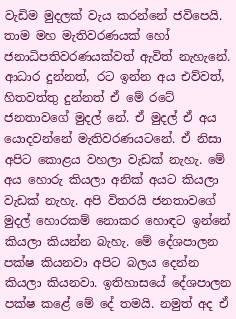වැඩිම මුදලක් වැය කරන්නේ ජවිපෙයි. තාම මහ මැතිවරණයක් හෝ ජනාධිපතිවරණයක්වත් ඇවිත් නැහැනේ. ආධාර දුන්නත්, රට ඉන්න අය එව්වත්, හිතවත්තු දුන්නත් ඒ මේ රටේ ජනතාවගේ මුදල් නේ. ඒ මුදල් ඒ අය යොදවන්නේ මැතිවරණයටනේ. ඒ නිසා අපිට කොළය වහලා වැඩක් නැහැ. මේ අය හොරු කියලා අනික් අයට කියලා වැඩක් නැහැ. අපි විතරයි ජනතාවගේ මුදල් හොරකම් නොකර හොඳට ඉන්නේ කියලා කියන්න බැහැ. මේ දේශපාලන පක්ෂ කියනවා අපිට බලය දෙන්න කියලා කියනවා. ඉතිහාසයේ දේශපාලන පක්ෂ කළේ මේ දේ තමයි. නමුත් අද ඒ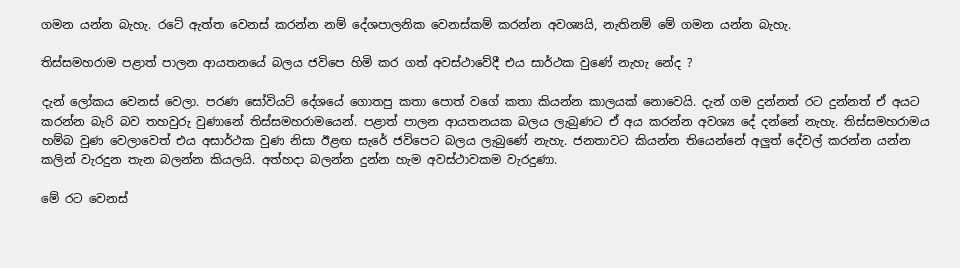ගමන යන්න බැහැ. රටේ ඇත්ත වෙනස් කරන්න නම් දේශපාලනික වෙනස්කම් කරන්න අවශ්‍යයි, නැතිනම් මේ ගමන යන්න බැහැ.

තිස්සමහරාම පළාත් පාලන ආයතනයේ බලය ජවිපෙ හිමි කර ගත් අවස්ථාවේදී එය සාර්ථක වුණේ නැහැ නේද ?

දැන් ලෝකය වෙනස් වෙලා. පරණ සෝවියට් දේශයේ ගොතපු කතා පොත් වගේ කතා කියන්න කාලයක් නොවෙයි. දැන් ගම දුන්නත් රට දුන්නත් ඒ අයට කරන්න බැරි බව තහවුරු වුණානේ තිස්සමහරාමයෙන්. පළාත් පාලන ආයතනයක බලය ලැබුණට ඒ අය කරන්න අවශ්‍ය දේ දන්නේ නැහැ. තිස්සමහරාමය හම්බ වුණ වෙලාවෙත් එය අසාර්ථක වුණ නිසා ඊළඟ සැරේ ජවිපෙට බලය ලැබුණේ නැහැ. ජනතාවට කියන්න තියෙන්නේ අලුත් දේවල් කරන්න යන්න කලින් වැරදුන තැන බලන්න කියලයි. අත්හදා බලන්න දුන්න හැම අවස්ථාවකම වැරදුණා.

මේ රට වෙනස්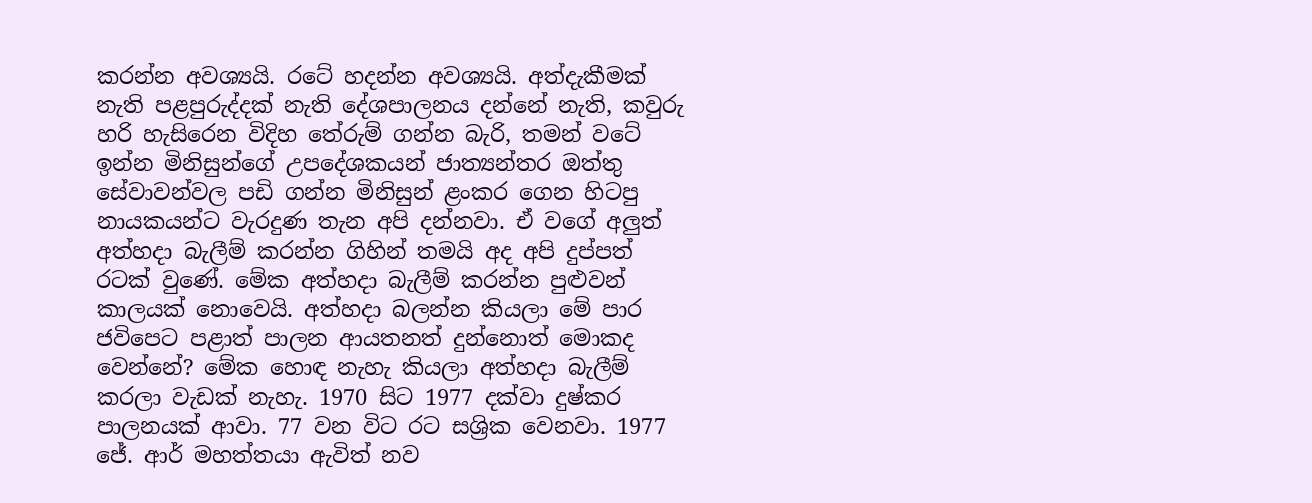කරන්න අවශ්‍යයි. රටේ හදන්න අවශ්‍යයි. අත්දැකීමක් නැති පළපුරුද්දක් නැති දේශපාලනය දන්නේ නැති, කවුරු හරි හැසිරෙන විදිහ තේරුම් ගන්න බැරි, තමන් වටේ ඉන්න මිනිසුන්ගේ උපදේශකයන් ජාත්‍යන්තර ඔත්තු සේවාවන්වල පඩි ගන්න මිනිසුන් ළංකර ගෙන හිටපු නායකයන්ට වැරදුණ තැන අපි දන්නවා. ඒ වගේ අලුත් අත්හදා බැලීම් කරන්න ගිහින් තමයි අද අපි දුප්පත් රටක් වුණේ. මේක අත්හදා බැලීම් කරන්න පුළුවන් කාලයක් නොවෙයි. අත්හදා බලන්න කියලා මේ පාර ජවිපෙට පළාත් පාලන ආයතනත් දුන්නොත් මොකද වෙන්නේ? මේක හොඳ නැහැ කියලා අත්හදා බැලීම් කරලා වැඩක් නැහැ. 1970 සිට 1977 දක්වා දුෂ්කර පාලනයක් ආවා. 77 වන විට රට සශ්‍රික වෙනවා. 1977 ජේ. ආර් මහත්තයා ඇවිත් නව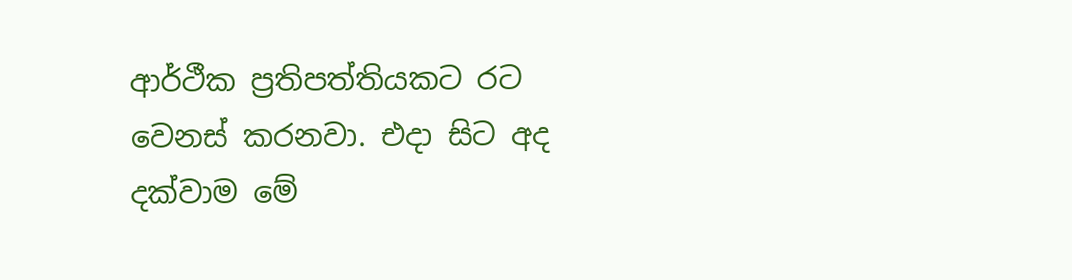ආර්ථීක ප්‍රතිපත්තියකට රට වෙනස් කරනවා. එදා සිට අද දක්වාම මේ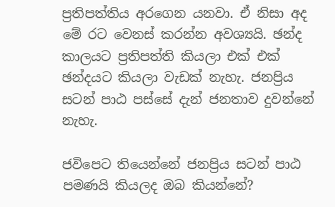ප්‍රතිපත්තිය අරගෙන යනවා. ඒ නිසා අද මේ රට වෙනස් කරන්න අවශ්‍යයි. ඡන්ද කාලයට ප්‍රතිපත්ති කියලා එක් එක් ඡන්දයට කියලා වැඩක් නැහැ. ජනප්‍රිය සටන් පාඨ පස්සේ දැන් ජනතාව දුවන්නේ නැහැ.

ජවිපෙට තියෙන්නේ ජනප්‍රිය සටන් පාඨ පමණයි කියලද ඔබ කියන්නේ?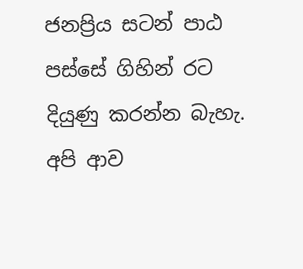ජනප්‍රිය සටන් පාඨ පස්සේ ගිහින් රට දියුණු කරන්න බැහැ. අපි ආව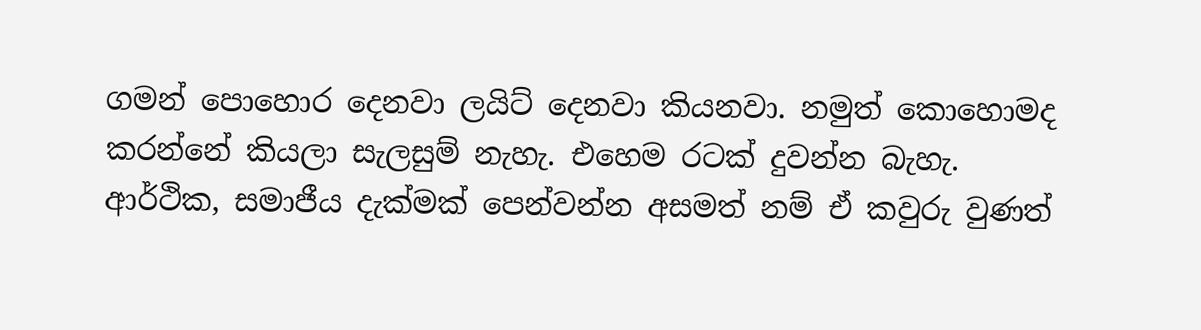ගමන් පොහොර දෙනවා ලයිට් දෙනවා කියනවා. නමුත් කොහොමද කරන්නේ කියලා සැලසුම් නැහැ. එහෙම රටක් දුවන්න බැහැ. ආර්ථික, සමාජීය දැක්මක් පෙන්වන්න අසමත් නම් ඒ කවුරු වුණත්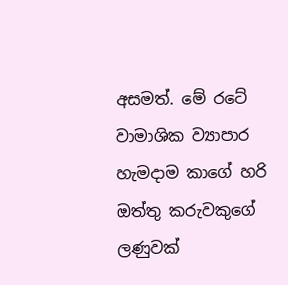අසමත්. මේ රටේ වාමාශික ව්‍යාපාර හැමදාම කාගේ හරි ඔත්තු කරුවකුගේ ලණුවක්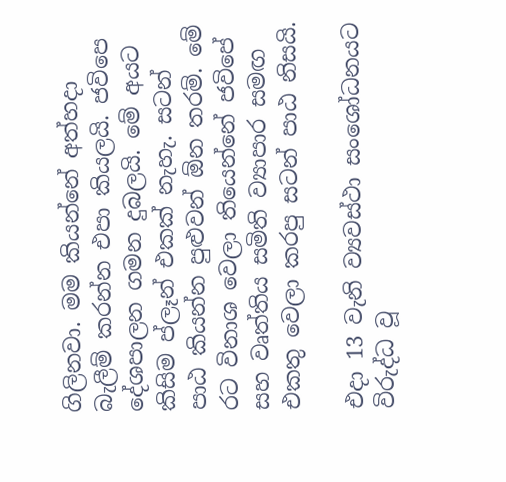ගිලිනවා. මම කියන්නේ අත්හදා බැලීම් කරන්න එපා කියලයි. ජවිපෙ දේශපාලන ගමන දුබලයි. මේ අයට කිසිම ප්ලෑන් එකක් නැහැ. සටන් පාඨ කියන්න පුළුවන් ඕන තරම්. මේ රට විනාශ වෙලා තියෙන්නේ ජවිපේ සහ වෘත්තිය සමිති ව්‍යාපාර සමඟ එකතු වෙලා කරපු සටන් පාඨ නිසයි.

එදා 13 වැනි ව්‍යවස්ථා සංශෝධනයට විරුද්ධ වූ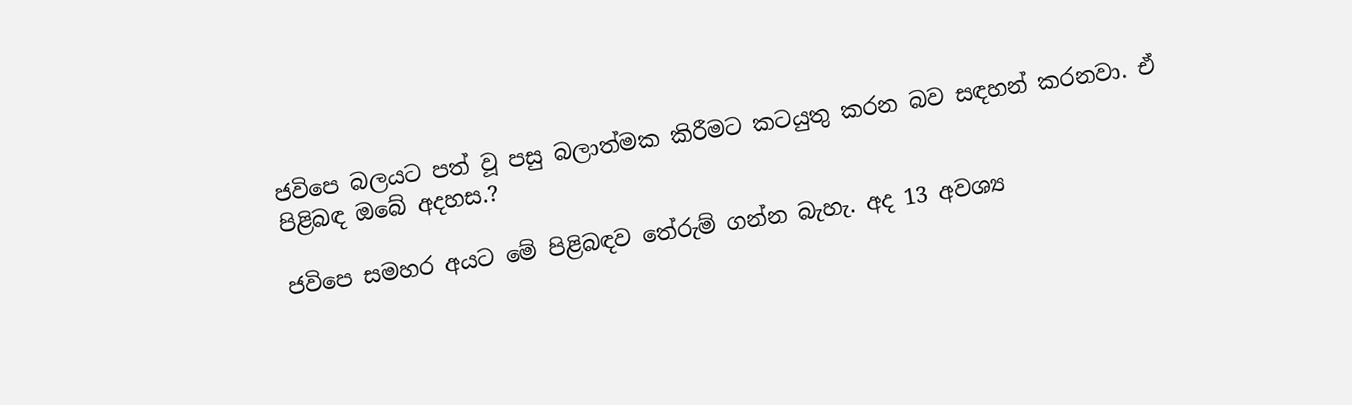ජවිපෙ බලයට පත් වූ පසු බලාත්මක කිරීමට කටයුතු කරන බව සඳහන් කරනවා. ඒ පිළිබඳ ඔබේ අදහස.?

ජවිපෙ සමහර අයට මේ පිළිබඳව තේරුම් ගන්න බැහැ. අද 13 අවශ්‍ය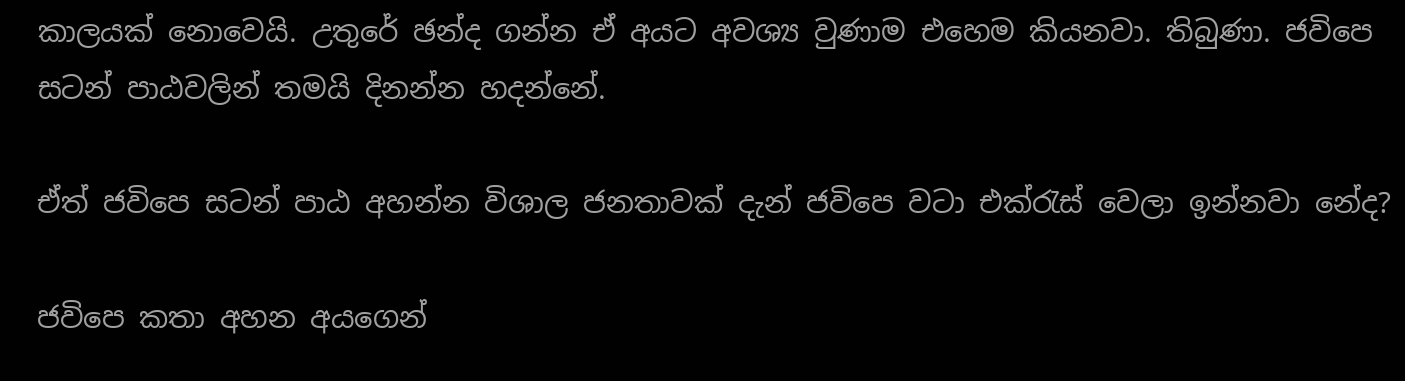කාලයක් නොවෙයි. උතුරේ ඡන්ද ගන්න ඒ අයට අවශ්‍ය වුණාම එහෙම කියනවා. තිබුණා. ජවිපෙ සටන් පාඨවලින් තමයි දිනන්න හදන්නේ.

ඒත් ජවිපෙ සටන් පාඨ අහන්න විශාල ජනතාවක් දැන් ජවිපෙ වටා එක්රැස් වෙලා ඉන්නවා නේද?

ජවිපෙ කතා අහන අයගෙන්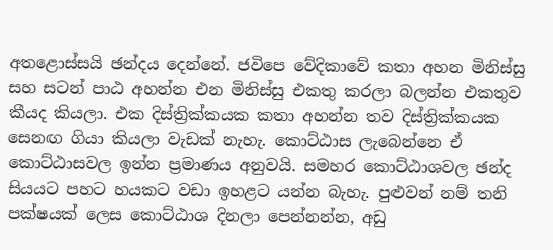අතළොස්සයි ඡන්දය දෙන්නේ. ජවිපෙ වේදිකාවේ කතා අහන මිනිස්සු සහ සටන් පාඨ අහන්න එන මිනිස්සු එකතු කරලා බලන්න එකතුව කීයද කියලා. එක දිස්ත්‍රික්කයක කතා අහන්න තව දිස්ත්‍රික්කයක සෙනඟ ගියා කියලා වැඩක් නැහැ. කොට්ඨාස ලැබෙන්නෙ ඒ කොට්ඨාසවල ඉන්න ප්‍රමාණය අනුවයි. සමහර කොට්ඨාශවල ඡන්ද සියයට පහට හයකට වඩා ඉහළට යන්න බැහැ. පුළුවන් නම් තනි පක්ෂයක් ලෙස කොට්ඨාශ දිනලා පෙන්නන්න, අඩු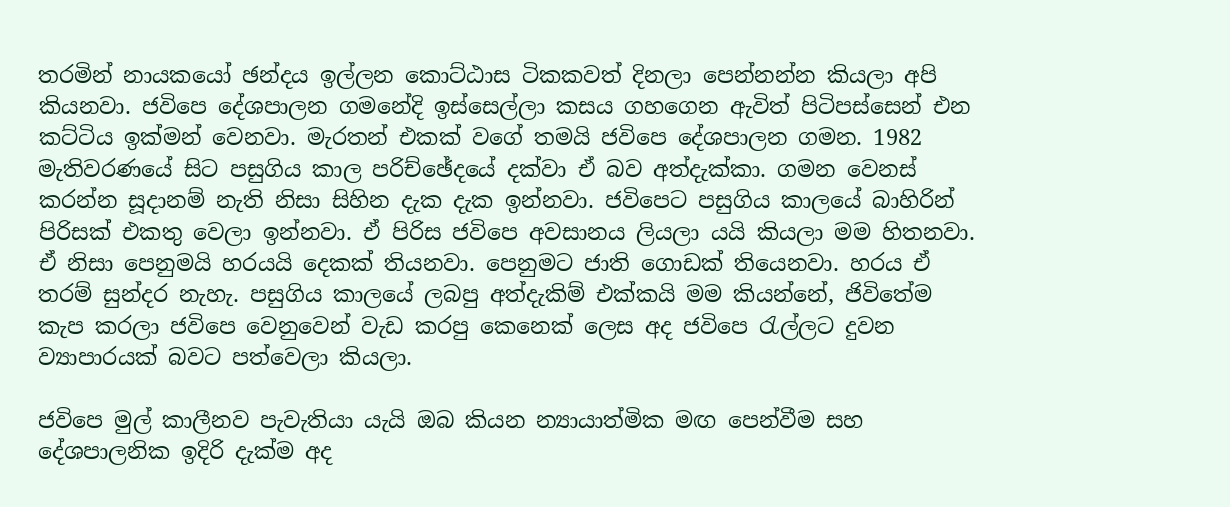තරමින් නායකයෝ ඡන්දය ඉල්ලන කොට්ඨාස ටිකකවත් දිනලා පෙන්නන්න කියලා අපි කියනවා. ජවිපෙ දේශපාලන ගමනේදි ඉස්සෙල්ලා කසය ගහගෙන ඇවිත් පිටිපස්සෙන් එන කට්ටිය ඉක්මන් වෙනවා. මැරතන් එකක් වගේ තමයි ජවිපෙ දේශපාලන ගමන. 1982 මැතිවරණයේ සිට පසුගිය කාල පරිච්ඡේදයේ දක්වා ඒ බව අත්දැක්කා. ගමන වෙනස් කරන්න සූදානම් නැති නිසා සිහින දැක දැක ඉන්නවා. ජවිපෙට පසුගිය කාලයේ බාහිරින් පිරිසක් එකතු වෙලා ඉන්නවා. ඒ පිරිස ජවිපෙ අවසානය ලියලා යයි කියලා මම හිතනවා. ඒ නිසා පෙනුමයි හරයයි දෙකක් තියනවා. පෙනුමට ජාති ගොඩක් තියෙනවා. හරය ඒ තරම් සුන්දර නැහැ. පසුගිය කාලයේ ලබපු අත්දැකිම් එක්කයි මම කියන්නේ, ජිවිතේම කැප කරලා ජවිපෙ වෙනුවෙන් වැඩ කරපු කෙනෙක් ලෙස අද ජවිපෙ රැල්ලට දුවන ව්‍යාපාරයක් බවට පත්වෙලා කියලා.

ජවිපෙ මුල් කාලීනව පැවැතියා යැයි ඔබ කියන න්‍යායාත්මික මඟ පෙන්වීම සහ දේශපාලනික ඉදිරි දැක්ම අද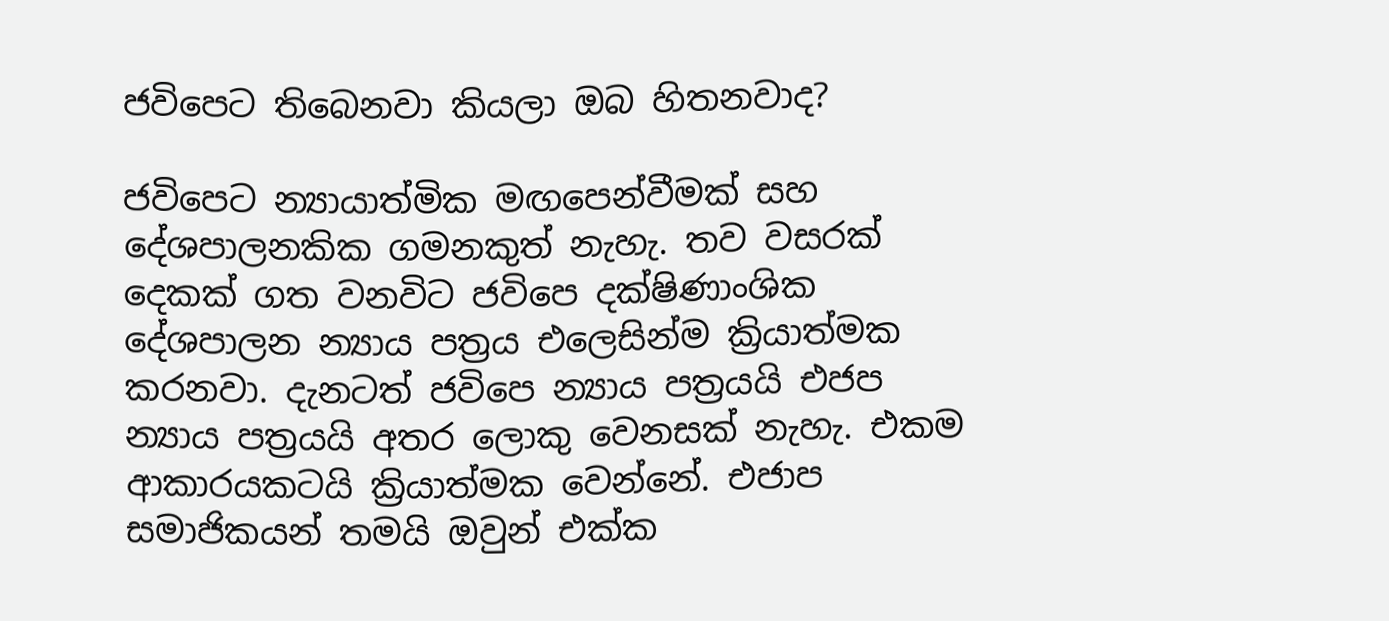ජවිපෙට තිබෙනවා කියලා ඔබ හිතනවාද?

ජවිපෙට න්‍යායාත්මික මඟපෙන්වීමක් සහ දේශපාලනකික ගමනකුත් නැහැ. තව වසරක් දෙකක් ගත වනවිට ජවිපෙ දක්ෂිණාංශික දේශපාලන න්‍යාය පත්‍රය එලෙසින්ම ක්‍රියාත්මක කරනවා. දැනටත් ජවිපෙ න්‍යාය පත්‍රයයි එජප න්‍යාය පත්‍රයයි අතර ලොකු වෙනසක් නැහැ. එකම ආකාරයකටයි ක්‍රියාත්මක වෙන්නේ. එජාප සමාජිකයන් තමයි ඔවුන් එක්ක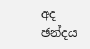අද ඡන්දය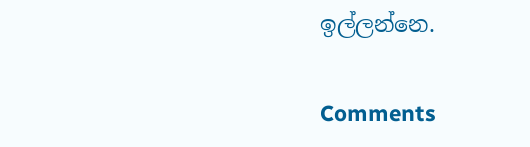ඉල්ලන්නෙ.

Comments